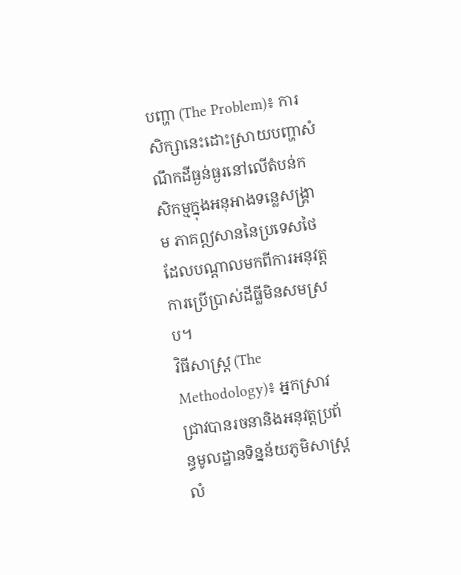បញ្ហា (The Problem)៖ ការសិក្សានេះដោះស្រាយបញ្ហាសំណឹកដីធ្ងន់ធ្ងរនៅលើតំបន់កសិកម្មក្នុងអនុអាងទន្លេសង្គ្រាម ភាគឦសាននៃប្រទេសថៃ ដែលបណ្តាលមកពីការអនុវត្តការប្រើប្រាស់ដីធ្លីមិនសមស្រប។
វិធីសាស្ត្រ (The Methodology)៖ អ្នកស្រាវជ្រាវបានរចនានិងអនុវត្តប្រព័ន្ធមូលដ្ឋានទិន្នន័យភូមិសាស្ត្រលំ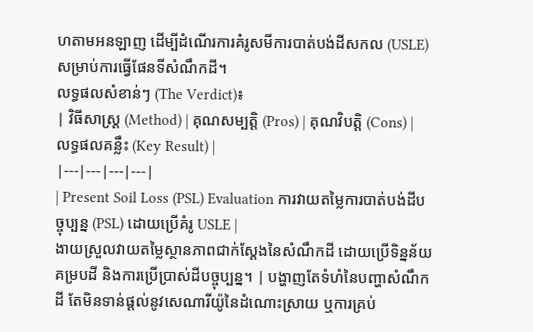ហតាមអនឡាញ ដើម្បីដំណើរការគំរូសមីការបាត់បង់ដីសកល (USLE) សម្រាប់ការធ្វើផែនទីសំណឹកដី។
លទ្ធផលសំខាន់ៗ (The Verdict)៖
| វិធីសាស្ត្រ (Method) | គុណសម្បត្តិ (Pros) | គុណវិបត្តិ (Cons) | លទ្ធផលគន្លឹះ (Key Result) |
|---|---|---|---|
| Present Soil Loss (PSL) Evaluation ការវាយតម្លៃការបាត់បង់ដីបច្ចុប្បន្ន (PSL) ដោយប្រើគំរូ USLE |
ងាយស្រួលវាយតម្លៃស្ថានភាពជាក់ស្តែងនៃសំណឹកដី ដោយប្រើទិន្នន័យគម្របដី និងការប្រើប្រាស់ដីបច្ចុប្បន្ន។ | បង្ហាញតែទំហំនៃបញ្ហាសំណឹកដី តែមិនទាន់ផ្តល់នូវសេណារីយ៉ូនៃដំណោះស្រាយ ឬការគ្រប់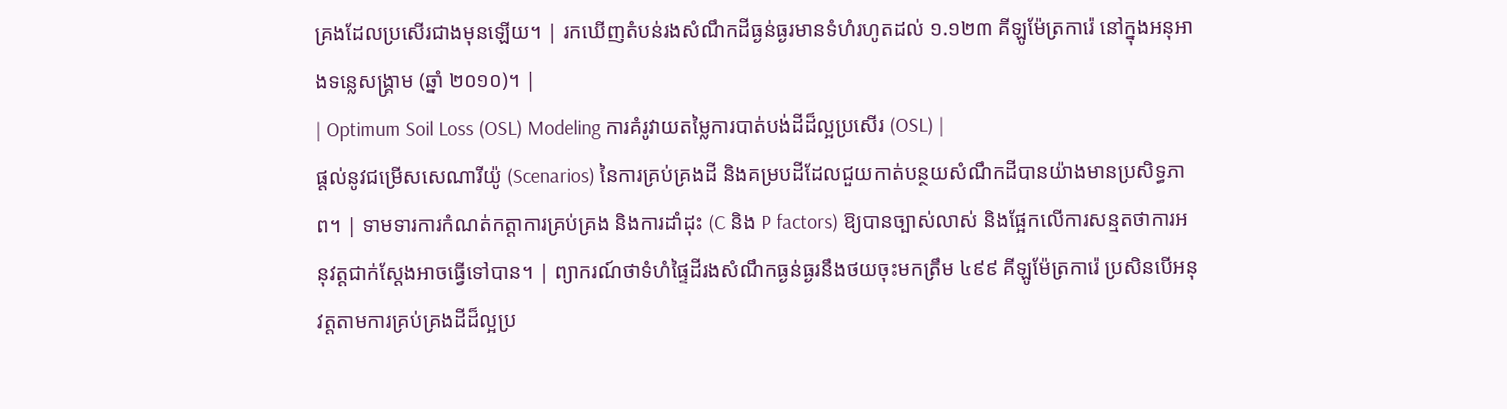គ្រងដែលប្រសើរជាងមុនឡើយ។ | រកឃើញតំបន់រងសំណឹកដីធ្ងន់ធ្ងរមានទំហំរហូតដល់ ១.១២៣ គីឡូម៉ែត្រការ៉េ នៅក្នុងអនុអាងទន្លេសង្គ្រាម (ឆ្នាំ ២០១០)។ |
| Optimum Soil Loss (OSL) Modeling ការគំរូវាយតម្លៃការបាត់បង់ដីដ៏ល្អប្រសើរ (OSL) |
ផ្តល់នូវជម្រើសសេណារីយ៉ូ (Scenarios) នៃការគ្រប់គ្រងដី និងគម្របដីដែលជួយកាត់បន្ថយសំណឹកដីបានយ៉ាងមានប្រសិទ្ធភាព។ | ទាមទារការកំណត់កត្តាការគ្រប់គ្រង និងការដាំដុះ (C និង P factors) ឱ្យបានច្បាស់លាស់ និងផ្អែកលើការសន្មតថាការអនុវត្តជាក់ស្តែងអាចធ្វើទៅបាន។ | ព្យាករណ៍ថាទំហំផ្ទៃដីរងសំណឹកធ្ងន់ធ្ងរនឹងថយចុះមកត្រឹម ៤៩៩ គីឡូម៉ែត្រការ៉េ ប្រសិនបើអនុវត្តតាមការគ្រប់គ្រងដីដ៏ល្អប្រ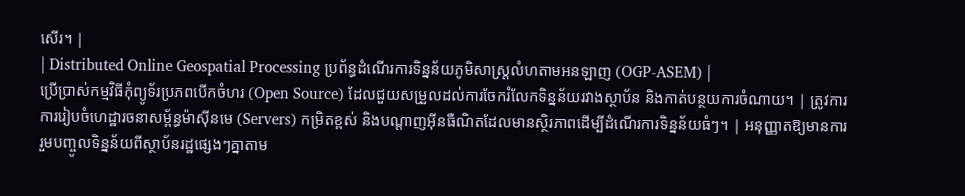សើរ។ |
| Distributed Online Geospatial Processing ប្រព័ន្ធដំណើរការទិន្នន័យភូមិសាស្ត្រលំហតាមអនឡាញ (OGP-ASEM) |
ប្រើប្រាស់កម្មវិធីកុំព្យូទ័រប្រភពបើកចំហរ (Open Source) ដែលជួយសម្រួលដល់ការចែករំលែកទិន្នន័យរវាងស្ថាប័ន និងកាត់បន្ថយការចំណាយ។ | ត្រូវការការរៀបចំហេដ្ឋារចនាសម្ព័ន្ធម៉ាស៊ីនមេ (Servers) កម្រិតខ្ពស់ និងបណ្តាញអ៊ីនធឺណិតដែលមានស្ថិរភាពដើម្បីដំណើរការទិន្នន័យធំៗ។ | អនុញ្ញាតឱ្យមានការរួមបញ្ចូលទិន្នន័យពីស្ថាប័នរដ្ឋផ្សេងៗគ្នាតាម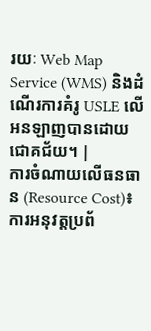រយៈ Web Map Service (WMS) និងដំណើរការគំរូ USLE លើអនឡាញបានដោយជោគជ័យ។ |
ការចំណាយលើធនធាន (Resource Cost)៖ ការអនុវត្តប្រព័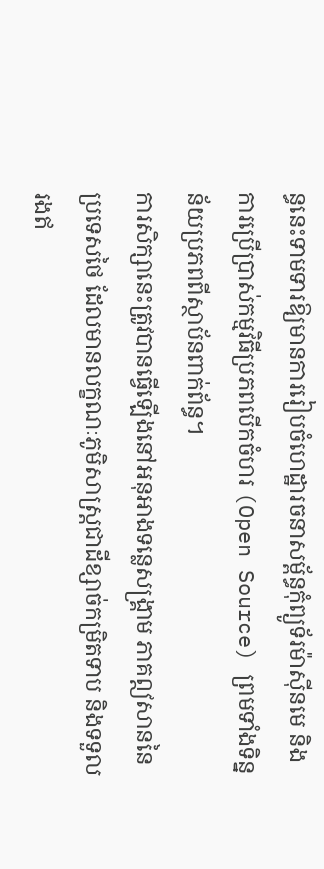ន្ធនេះទាមទារឱ្យមានការរៀបចំហេដ្ឋារចនាសម្ព័ន្ធកុំព្យូទ័រម៉ាស៊ីនមេ និងការប្រើប្រាស់កម្មវិធីប្រភពបើកចំហរ (Open Source) ព្រមទាំងទិន្នន័យប្រភពពីស្ថាប័នពាក់ព័ន្ធ។
ការសិក្សានេះត្រូវបានធ្វើឡើងនៅអនុអាងទន្លេសង្គ្រាម ភាគឦសាននៃប្រទេសថៃ ដែលមានលក្ខណៈភូមិសាស្ត្រជាដីខ្សាច់កម្រិតទាប និងទទួលរងឥ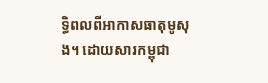ទ្ធិពលពីអាកាសធាតុមូសុង។ ដោយសារកម្ពុជា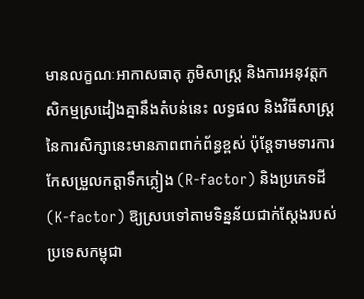មានលក្ខណៈអាកាសធាតុ ភូមិសាស្ត្រ និងការអនុវត្តកសិកម្មស្រដៀងគ្នានឹងតំបន់នេះ លទ្ធផល និងវិធីសាស្ត្រនៃការសិក្សានេះមានភាពពាក់ព័ន្ធខ្ពស់ ប៉ុន្តែទាមទារការកែសម្រួលកត្តាទឹកភ្លៀង (R-factor) និងប្រភេទដី (K-factor) ឱ្យស្របទៅតាមទិន្នន័យជាក់ស្តែងរបស់ប្រទេសកម្ពុជា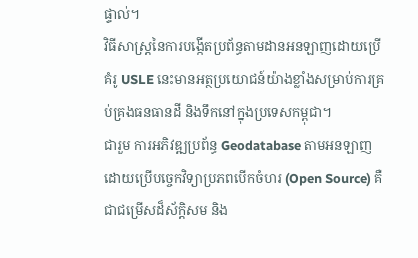ផ្ទាល់។
វិធីសាស្ត្រនៃការបង្កើតប្រព័ន្ធតាមដានអនឡាញដោយប្រើគំរូ USLE នេះមានអត្ថប្រយោជន៍យ៉ាងខ្លាំងសម្រាប់ការគ្រប់គ្រងធនធានដី និងទឹកនៅក្នុងប្រទេសកម្ពុជា។
ជារួម ការអភិវឌ្ឍប្រព័ន្ធ Geodatabase តាមអនឡាញដោយប្រើបច្ចេកវិទ្យាប្រភពបើកចំហរ (Open Source) គឺជាជម្រើសដ៏ស័ក្តិសម និង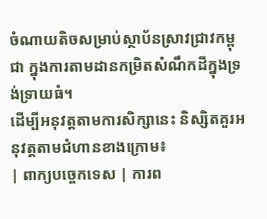ចំណាយតិចសម្រាប់ស្ថាប័នស្រាវជ្រាវកម្ពុជា ក្នុងការតាមដានកម្រិតសំណឹកដីក្នុងទ្រង់ទ្រាយធំ។
ដើម្បីអនុវត្តតាមការសិក្សានេះ និស្សិតគួរអនុវត្តតាមជំហានខាងក្រោម៖
| ពាក្យបច្ចេកទេស | ការព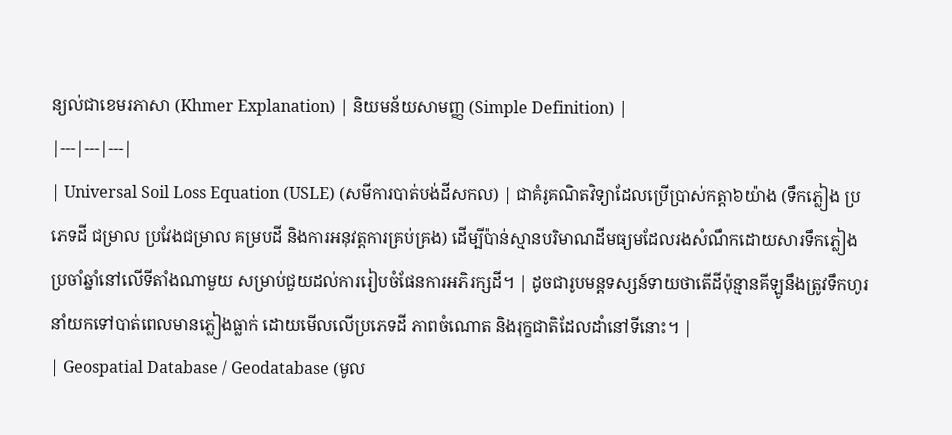ន្យល់ជាខេមរភាសា (Khmer Explanation) | និយមន័យសាមញ្ញ (Simple Definition) |
|---|---|---|
| Universal Soil Loss Equation (USLE) (សមីការបាត់បង់ដីសកល) | ជាគំរូគណិតវិទ្យាដែលប្រើប្រាស់កត្តា៦យ៉ាង (ទឹកភ្លៀង ប្រភេទដី ជម្រាល ប្រវែងជម្រាល គម្របដី និងការអនុវត្តការគ្រប់គ្រង) ដើម្បីប៉ាន់ស្មានបរិមាណដីមធ្យមដែលរងសំណឹកដោយសារទឹកភ្លៀងប្រចាំឆ្នាំនៅលើទីតាំងណាមួយ សម្រាប់ជួយដល់ការរៀបចំផែនការអភិរក្សដី។ | ដូចជារូបមន្តទស្សន៍ទាយថាតើដីប៉ុន្មានគីឡូនឹងត្រូវទឹកហូរនាំយកទៅបាត់ពេលមានភ្លៀងធ្លាក់ ដោយមើលលើប្រភេទដី ភាពចំណោត និងរុក្ខជាតិដែលដាំនៅទីនោះ។ |
| Geospatial Database / Geodatabase (មូល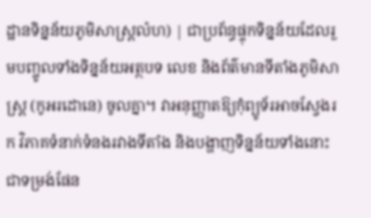ដ្ឋានទិន្នន័យភូមិសាស្ត្រលំហ) | ជាប្រព័ន្ធផ្ទុកទិន្នន័យដែលរួមបញ្ចូលទាំងទិន្នន័យអត្ថបទ លេខ និងព័ត៌មានទីតាំងភូមិសាស្ត្រ (កូអរដោនេ) ចូលគ្នា។ វាអនុញ្ញាតឱ្យកុំព្យូទ័រអាចស្វែងរក វិភាគទំនាក់ទំនងរវាងទីតាំង និងបង្ហាញទិន្នន័យទាំងនោះជាទម្រង់ផែន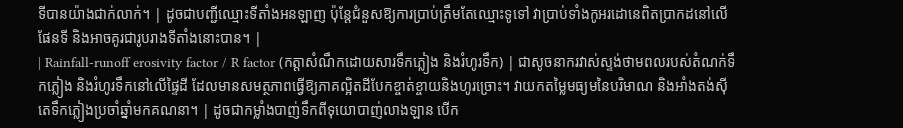ទីបានយ៉ាងជាក់លាក់។ | ដូចជាបញ្ជីឈ្មោះទីតាំងអនឡាញ ប៉ុន្តែជំនួសឱ្យការប្រាប់ត្រឹមតែឈ្មោះទូទៅ វាប្រាប់ទាំងកូអរដោនេពិតប្រាកដនៅលើផែនទី និងអាចគូរជារូបរាងទីតាំងនោះបាន។ |
| Rainfall-runoff erosivity factor / R factor (កត្តាសំណឹកដោយសារទឹកភ្លៀង និងរំហូរទឹក) | ជាសូចនាករវាស់ស្ទង់ថាមពលរបស់តំណក់ទឹកភ្លៀង និងរំហូរទឹកនៅលើផ្ទៃដី ដែលមានសមត្ថភាពធ្វើឱ្យភាគល្អិតដីបែកខ្ចាត់ខ្ចាយនិងហូរច្រោះ។ វាយកតម្លៃមធ្យមនៃបរិមាណ និងអាំងតង់ស៊ីតេទឹកភ្លៀងប្រចាំឆ្នាំមកគណនា។ | ដូចជាកម្លាំងបាញ់ទឹកពីទុយោបាញ់លាងឡាន បើក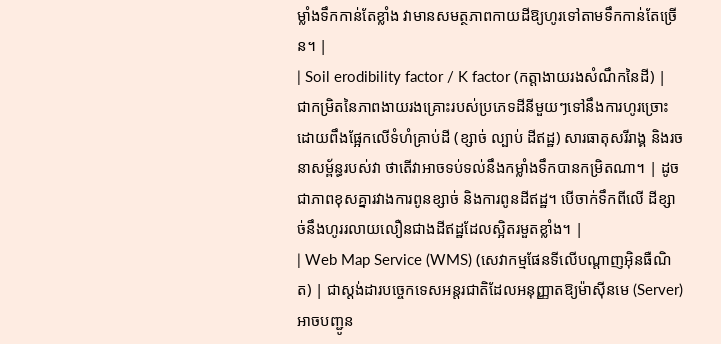ម្លាំងទឹកកាន់តែខ្លាំង វាមានសមត្ថភាពកាយដីឱ្យហូរទៅតាមទឹកកាន់តែច្រើន។ |
| Soil erodibility factor / K factor (កត្តាងាយរងសំណឹកនៃដី) | ជាកម្រិតនៃភាពងាយរងគ្រោះរបស់ប្រភេទដីនីមួយៗទៅនឹងការហូរច្រោះ ដោយពឹងផ្អែកលើទំហំគ្រាប់ដី (ខ្សាច់ ល្បាប់ ដីឥដ្ឋ) សារធាតុសរីរាង្គ និងរចនាសម្ព័ន្ធរបស់វា ថាតើវាអាចទប់ទល់នឹងកម្លាំងទឹកបានកម្រិតណា។ | ដូចជាភាពខុសគ្នារវាងការពូនខ្សាច់ និងការពូនដីឥដ្ឋ។ បើចាក់ទឹកពីលើ ដីខ្សាច់នឹងហូររលាយលឿនជាងដីឥដ្ឋដែលស្អិតរមួតខ្លាំង។ |
| Web Map Service (WMS) (សេវាកម្មផែនទីលើបណ្តាញអ៊ិនធឺណិត) | ជាស្តង់ដារបច្ចេកទេសអន្តរជាតិដែលអនុញ្ញាតឱ្យម៉ាស៊ីនមេ (Server) អាចបញ្ជូន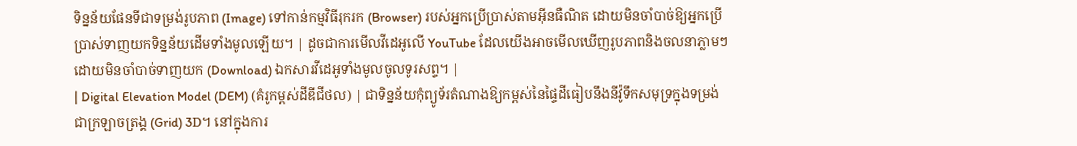ទិន្នន័យផែនទីជាទម្រង់រូបភាព (Image) ទៅកាន់កម្មវិធីរុករក (Browser) របស់អ្នកប្រើប្រាស់តាមអ៊ីនធឺណិត ដោយមិនចាំបាច់ឱ្យអ្នកប្រើប្រាស់ទាញយកទិន្នន័យដើមទាំងមូលឡើយ។ | ដូចជាការមើលវីដេអូលើ YouTube ដែលយើងអាចមើលឃើញរូបភាពនិងចលនាភ្លាមៗ ដោយមិនចាំបាច់ទាញយក (Download) ឯកសារវីដេអូទាំងមូលចូលទូរសព្ទ។ |
| Digital Elevation Model (DEM) (គំរូកម្ពស់ដីឌីជីថល) | ជាទិន្នន័យកុំព្យូទ័រតំណាងឱ្យកម្ពស់នៃផ្ទៃដីធៀបនឹងនីវ៉ូទឹកសមុទ្រក្នុងទម្រង់ជាក្រឡាចត្រង្គ (Grid) 3D។ នៅក្នុងការ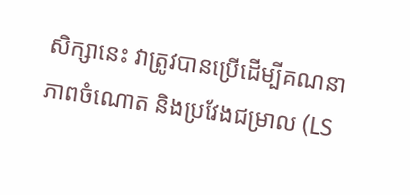សិក្សានេះ វាត្រូវបានប្រើដើម្បីគណនាភាពចំណោត និងប្រវែងជម្រាល (LS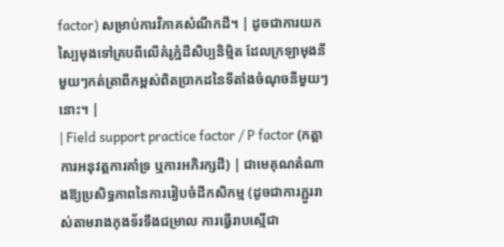factor) សម្រាប់ការវិភាគសំណឹកដី។ | ដូចជាការយកស្បៃមុងទៅគ្របពីលើគំរូភ្នំដីសិប្បនិម្មិត ដែលក្រឡាមុងនីមួយៗកត់ត្រាពីកម្ពស់ពិតប្រាកដនៃទីតាំងចំណុចនីមួយៗនោះ។ |
| Field support practice factor / P factor (កត្តាការអនុវត្តការគាំទ្រ ឬការអភិរក្សដី) | ជាមេគុណតំណាងឱ្យប្រសិទ្ធភាពនៃការរៀបចំដីកសិកម្ម (ដូចជាការភ្ជួររាស់តាមរាងកុងទ័រទឹងជម្រាល ការធ្វើរាបស្មើជា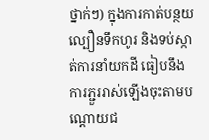ថ្នាក់ៗ) ក្នុងការកាត់បន្ថយល្បឿនទឹកហូរ និងទប់ស្កាត់ការនាំយកដី ធៀបនឹងការភ្ជួររាស់ឡើងចុះតាមបណ្តោយជ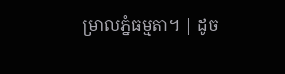ម្រាលភ្នំធម្មតា។ | ដូច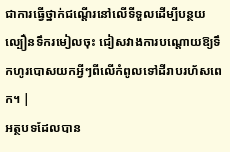ជាការធ្វើថ្នាក់ជណ្តើរនៅលើទីទួលដើម្បីបន្ថយល្បឿនទឹករមៀលចុះ ជៀសវាងការបណ្តោយឱ្យទឹកហូរបោសយកអ្វីៗពីលើកំពូលទៅដីរាបរហ័សពេក។ |
អត្ថបទដែលបាន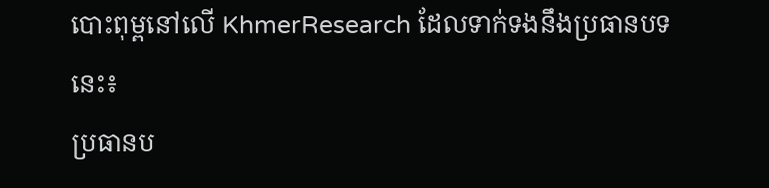បោះពុម្ពនៅលើ KhmerResearch ដែលទាក់ទងនឹងប្រធានបទនេះ៖
ប្រធានប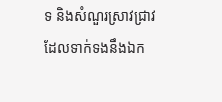ទ និងសំណួរស្រាវជ្រាវដែលទាក់ទងនឹងឯក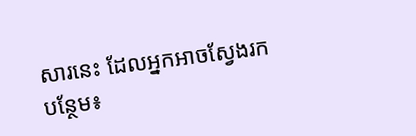សារនេះ ដែលអ្នកអាចស្វែងរកបន្ថែម៖